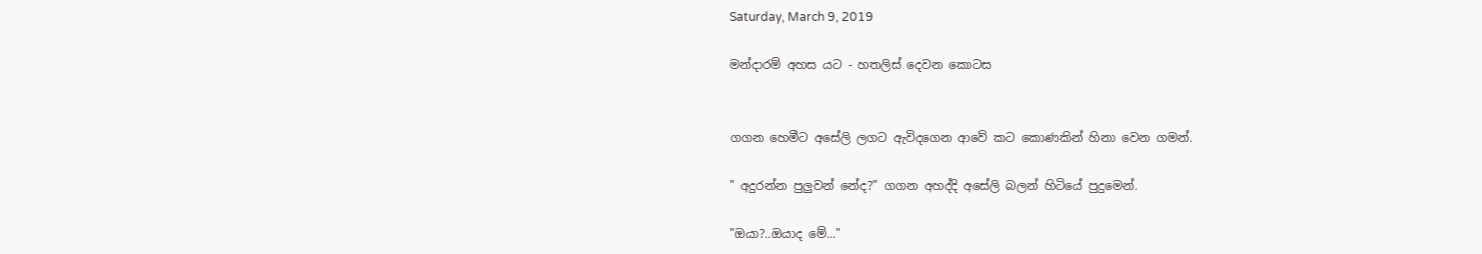Saturday, March 9, 2019

මන්දාරම් අහස යට - හතලිස් දෙවන කොටස


ගගන හෙමීට අසේලි ලගට ඇවිදගෙන ආවේ කට කොණකින් හිනා වෙන ගමන්.

" අදුරන්න පුලුවන් නේද?" ගගන අහද්දි අසේලි බලන් හිටියේ පුදුමෙන්.

"ඔයා?..ඔයාද මේ..."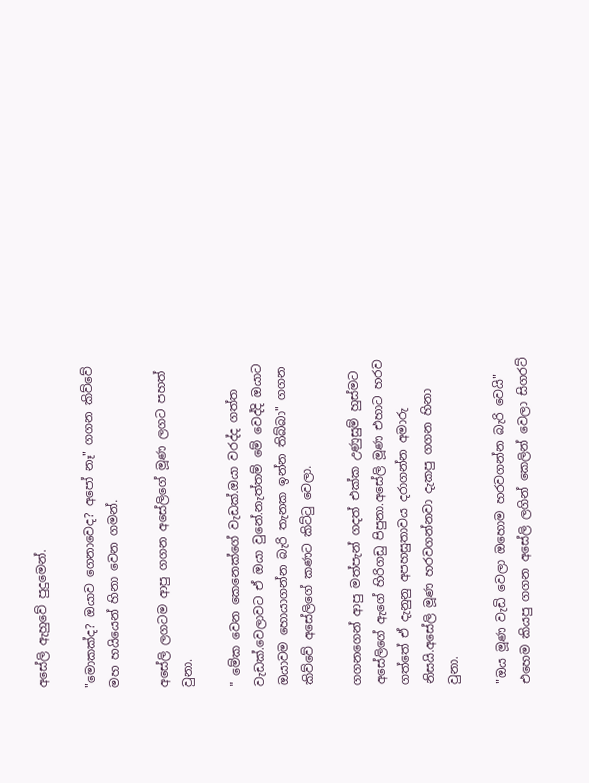අසේලි ඇහුවේ පුදුමෙන්.

"මොකක්ද? ඔයාව ගෙනාවෙද? අපෝ නෑ" ගගන කිව්වේ මහ හයියෙන් හිනා වෙන ගමන්.

අසේලි ලගටම ආපු ගගන අසේලිගේ මූණ ලගට පහත් වුනා.

" මේක වෙන කෙනෙක්ගේ වැඩක්.ඔයා වරද්ද ගත්ත වැඩක්.වෙලාවට ඒ ඔයා වුනේ.නැත්තම් මේ වෙද්දි ඔයාට ඔයාවම හොයාගන්න බැරි තැනක ඉන්න තිබ්බා" ගගන කිව්වේ අසේලිගේ කණට කිට්ටු වෙලා.

ගගනගෙන් ආපු මත්පැන් ගදත් එක්ක උණුසුම් හුස්මට අසේලිගේ ඇගේ හිරිගඩු පිපුනා.අසේලි මූණ එහාට හරව ගත්තේ ඒ දැනුනු අපහසුතාවය දරාගන්න අමාරු නිසයි.අසේලි මූණ හරවගන්නවා දැකපු ගගන හිනා වුනා.

"ඔය මූණ වැඩි වෙලා ඔහොම හරවගන්න බැරි වෙයි" එහෙම කියපු ගගන අසේලි ලගින් කෙලින් වෙලා සිගරට්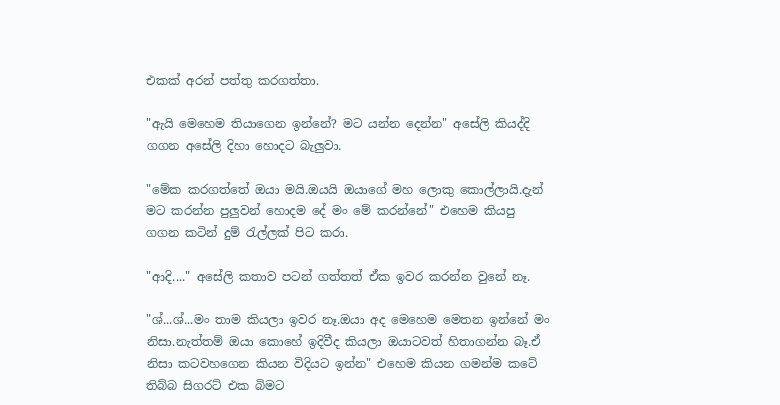එකක් අරන් පත්තු කරගත්තා.

"ඇයි මෙහෙම තියාගෙන ඉන්නේ? මට යන්න දෙන්න" අසේලි කියද්දි ගගන අසේලි දිහා හොදට බැලුවා.

"මේක කරගත්තේ ඔයා මයි.ඔයයි ඔයාගේ මහ ලොකු කොල්ලායි.දැන් මට කරන්න පුලුවන් හොදම දේ මං මේ කරන්නේ" එහෙම කියපු ගගන කටින් දුම් රැල්ලක් පිට කරා.

"ආදි...." අසේලි කතාව පටන් ගත්තත් ඒක ඉවර කරන්න වුනේ නෑ.

"ශ්...ශ්...මං තාම කියලා ඉවර නෑ.ඔයා අද මෙහෙම මෙතන ඉන්නේ මං නිසා.නැත්තම් ඔයා කොහේ ඉදිවීද කියලා ඔයාටවත් හිතාගන්න බෑ.ඒ නිසා කටවහගෙන කියන විදියට ඉන්න" එහෙම කියන ගමන්ම කටේ තිබ්බ සිගරට් එක බිමට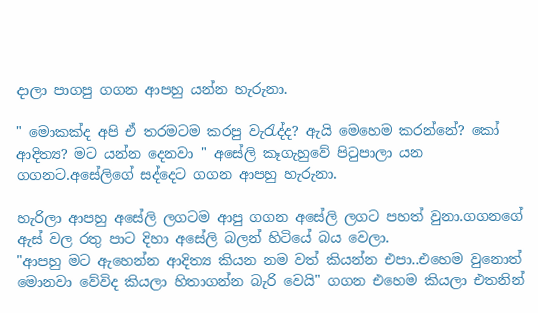දාලා පාගපු ගගන ආපහු යන්න හැරුනා.

" මොකක්ද අපි ඒ තරමටම කරපු වැරැද්ද? ඇයි මෙහෙම කරන්නේ? කෝ ආදිත්‍ය? මට යන්න දෙනවා " අසේලි කෑගැහුවේ පිටුපාලා යන ගගනට.අසේලිගේ සද්දෙට ගගන ආපහු හැරුනා.

හැරිලා ආපහු අසේලි ලගටම ආපු ගගන අසේලි ලගට පහත් වුනා.ගගනගේ ඇස් වල රතු පාට දිහා අසේලි බලන් හිටියේ බය වෙලා.
"ආපහු මට ඇහෙන්න ආදිත්‍ය කියන නම වත් කියන්න එපා..එහෙම වුනොත් මොනවා වේවිද කියලා හිතාගන්න බැරි වෙයි" ගගන එහෙම කියලා එතනින්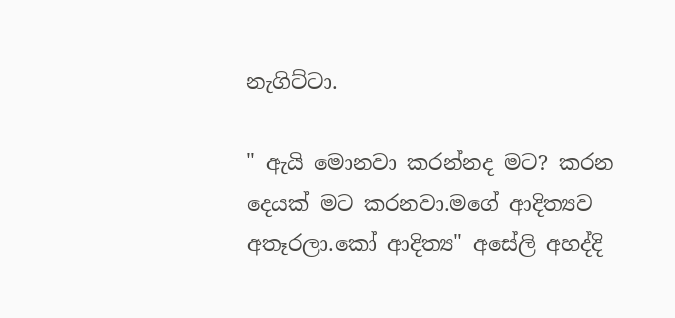නැගිට්ටා.

" ඇයි මොනවා කරන්නද මට? කරන දෙයක් මට කරනවා.මගේ ආදිත්‍යව අතෑරලා.කෝ ආදිත්‍ය" අසේලි අහද්දි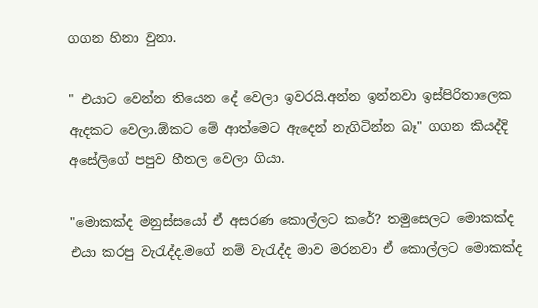ගගන හිනා වුනා.

" එයාට වෙන්න තියෙන දේ වෙලා ඉවරයි.අන්න ඉන්නවා ඉස්පිරිතාලෙක ඇදකට වෙලා.ඕකට මේ ආත්මෙට ඇදෙන් නැගිටින්න බෑ" ගගන කියද්දි අසේලිගේ පපුව හීතල වෙලා ගියා.

"මොකක්ද මනුස්සයෝ ඒ අසරණ කොල්ලට කරේ? තමුසෙලට මොකක්ද එයා කරපු වැරැද්ද.මගේ නම් වැරැද්ද මාව මරනවා ඒ කොල්ලට මොකක්ද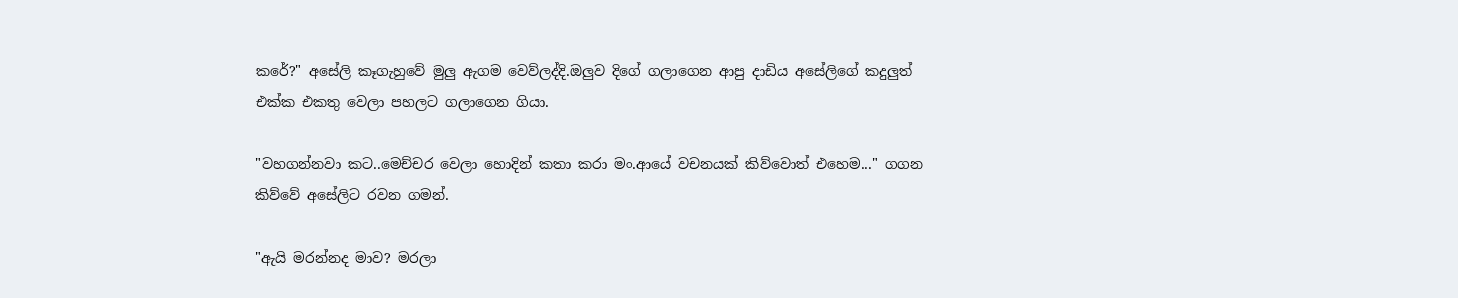කරේ?" අසේලි කෑගැහුවේ මුලු ඇගම වෙව්ලද්දි.ඔලුව දිගේ ගලාගෙන ආපු දාඩිය අසේලිගේ කදුලුත් එක්ක එකතු වෙලා පහලට ගලාගෙන ගියා.

"වහගන්නවා කට..මෙච්චර වෙලා හොදින් කතා කරා මං.ආයේ වචනයක් කිව්වොත් එහෙම..." ගගන කිව්වේ අසේලිට රවන ගමන්.

"ඇයි මරන්නද මාව? මරලා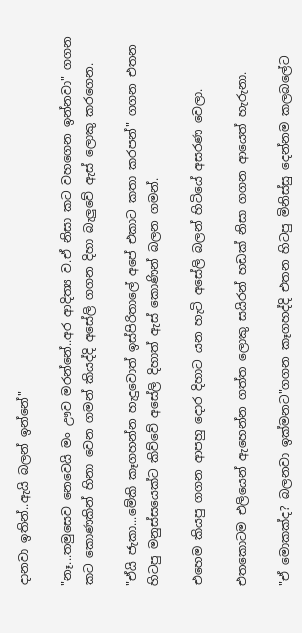දානවා ඉතින්..ඇයි බලන් ඉන්නේ"

"නෑ...තමුසෙව නෙවෙයි මං ඌව මරන්නේ..අර ආදිත්‍ය ව.ඒ නිසා කට වහගෙන ඉන්නවා" ගගන කට කොණකින් හිනා වෙන ගමන් කියද්දි අසේලි ගගන දිහා බැලුවේ ඇස් ලොකු කරගෙන.

"ඒයි ජැකා...මේකි කෑගහන්න හැදුවොත් ඉස්පිරිතාලේ අපේ එකාට කතා කරපන්" ගගන එතන හිටපු මනුස්සයෙක්ට කිව්වේ අසේලි දිහාත් ඇස් කොණින් බලන ගමන්.

එහෙම කියපු ගගන ආපහු දොර දිහාට යන හැටි අසේලි බලන් හිටියේ අසරණ වෙලා.

එතකොටම එලියෙන් ඇහෙන්න ගත්ත ලොකු සයිරන් හඩක් නිසා ගගන ආයෙත් හැරුනා.

"ඒ මොකක්ද? බලනවා ඉක්මනට"ගගන කෑගහද්දි එතන හිටපු මිනිස්සු දෙන්නම කලබලේට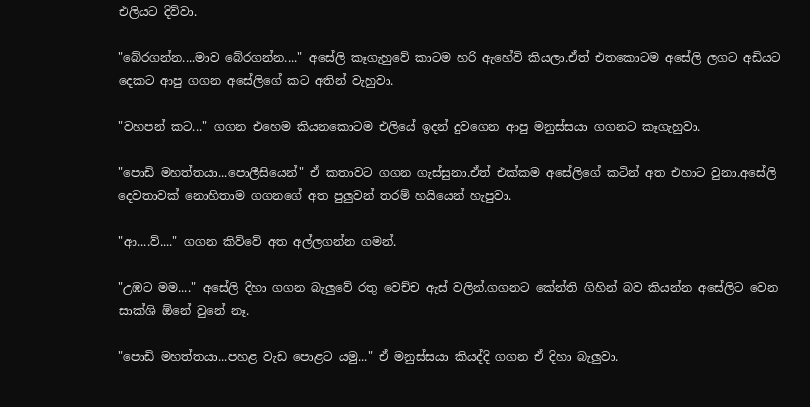එලියට දිව්වා.

"බේරගන්න....මාව බේරගන්න...." අසේලි කෑගැහුවේ කාටම හරි ඇහේවි කියලා.ඒත් එතකොටම අසේලි ලගට අඩියට දෙකට ආපු ගගන අසේලිගේ කට අතින් වැහුවා.

"වහපන් කට..." ගගන එහෙම කියනකොටම එලියේ ඉදන් දුවගෙන ආපු මනුස්සයා ගගනට කෑගැහුවා.

"පොඩි මහත්තයා...පොලීසියෙන්" ඒ කතාවට ගගන ගැස්සුනා.ඒත් එක්කම අසේලිගේ කටින් අත එහාට වුනා.අසේලි දෙවතාවක් නොහිතාම ගගනගේ අත පුලුවන් තරම් හයියෙන් හැපුවා.

"ආ....ව්...." ගගන කිව්වේ අත අල්ලගන්න ගමන්.

"උඹට මම...." අසේලි දිහා ගගන බැලුවේ රතු වෙච්ච ඇස් වලින්.ගගනට කේන්ති ගිහින් බව කියන්න අසේලිට වෙන සාක්ශි ඕනේ වුනේ නෑ.

"පොඩි මහත්තයා...පහළ වැඩ පොළට යමු..." ඒ මනුස්සයා කියද්දි ගගන ඒ දිහා බැලුවා.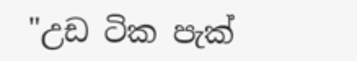"උඩ ටික පැක්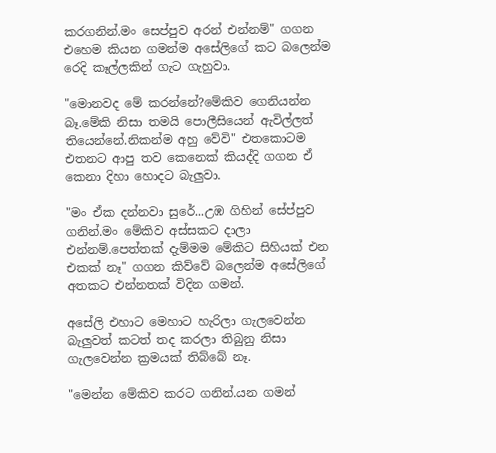කරගනින්.මං සෙප්පුව අරන් එන්නම්" ගගන එහෙම කියන ගමන්ම අසේලිගේ කට බලෙන්ම රෙදි කෑල්ලකින් ගැට ගැහුවා.

"මොනවද මේ කරන්නේ?මේකිව ගෙනියන්න බෑ.මේකි නිසා තමයි පොලීසියෙන් ඇවිල්ලත් තියෙන්නේ.නිකන්ම අහු වේවි" එතකොටම එතනට ආපු තව කෙනෙක් කියද්දි ගගන ඒ කෙනා දිහා හොදට බැලුවා.

"මං ඒක දන්නවා සුරේ...උඹ ගිහින් සේප්පුව ගනින්.මං මේකිව අස්සකට දාලා එන්නම්.පෙත්තක් දැම්මම මේකිට සිහියක් එන එකක් නෑ" ගගන කිව්වේ බලෙන්ම අසේලිගේ අතකට එන්නතක් විදින ගමන්.

අසේලි එහාට මෙහාට හැරිලා ගැලවෙන්න බැලුවත් කටත් තද කරලා තිබුනු නිසා ගැලවෙන්න ක්‍රමයක් තිබ්බේ නෑ.

"මෙන්න මේකිව කරට ගනින්.යන ගමන්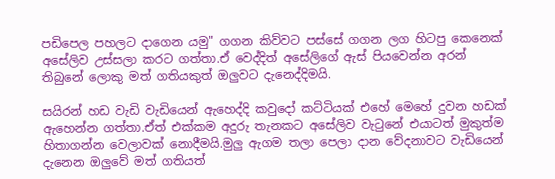පඩිපෙල පහලට දාගෙන යමු" ගගන කිව්වට පස්සේ ගගන ලග හිටපු කෙනෙක් අසේලිව උස්සලා කරට ගත්තා.ඒ වෙද්දිත් අසේලිගේ ඇස් පියවෙන්න අරන් තිබුනේ ලොකු මත් ගතියකුත් ඔලුවට දැනෙද්දිමයි.

සයිරන් හඩ වැඩි වැඩියෙන් ඇහෙද්දි කවුදෝ කට්ටියක් එහේ මෙහේ දුවන හඩක් ඇහෙන්න ගත්තා.ඒත් එක්කම අදුරු තැනකට අසේලිව වැටුනේ එයාටත් මුකුත්ම හිතාගන්න වෙලාවක් නොදීමයි.මුලු ඇගම තලා පෙලා දාන වේදනාවට වැඩියෙන් දැනෙන ඔලුවේ මත් ගතියත්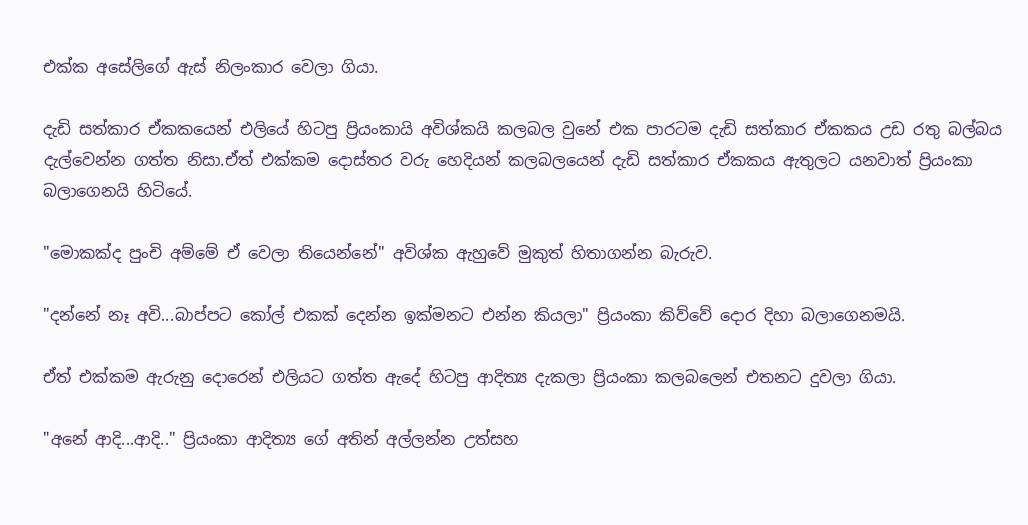එක්ක අසේලිගේ ඇස් නිලංකාර වෙලා ගියා.

දැඩි සත්කාර ඒකකයෙන් එලියේ හිටපු ප්‍රියංකායි අවිශ්කයි කලබල වුනේ එක පාරටම දැඩි සත්කාර ඒකකය උඩ රතු බල්බය දැල්වෙන්න ගත්ත නිසා.ඒත් එක්කම දොස්තර වරු හෙදියන් කලබලයෙන් දැඩි සත්කාර ඒකකය ඇතුලට යනවාත් ප්‍රියංකා බලාගෙනයි හිටියේ.

"මොකක්ද පුංචි අම්මේ ඒ වෙලා තියෙන්නේ" අවිශ්ක ඇහුවේ මුකුත් හිතාගන්න බැරුව.

"දන්නේ නෑ අවි...බාප්පට කෝල් එකක් දෙන්න ඉක්මනට එන්න කියලා" ප්‍රියංකා කිව්වේ දොර දිහා බලාගෙනමයි.

ඒත් එක්කම ඇරුනු දොරෙන් එලියට ගත්ත ඇදේ හිටපු ආදිත්‍ය දැකලා ප්‍රියංකා කලබලෙන් එතනට දුවලා ගියා.

"අනේ ආදි...ආදි.." ප්‍රියංකා ආදිත්‍ය ගේ අතින් අල්ලන්න උත්සහ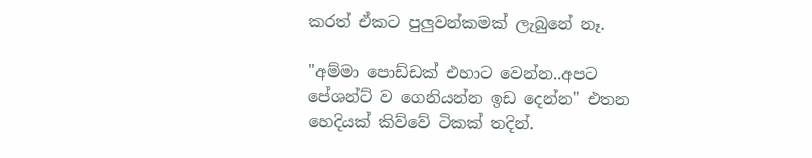කරත් ඒකට පුලුවන්කමක් ලැබුනේ නෑ.

"අම්මා පොඩ්ඩක් එහාට වෙන්න..අපට පේශන්ට් ව ගෙනියන්න ඉඩ දෙන්න" එතන හෙදියක් කිව්වේ ටිකක් තදින්.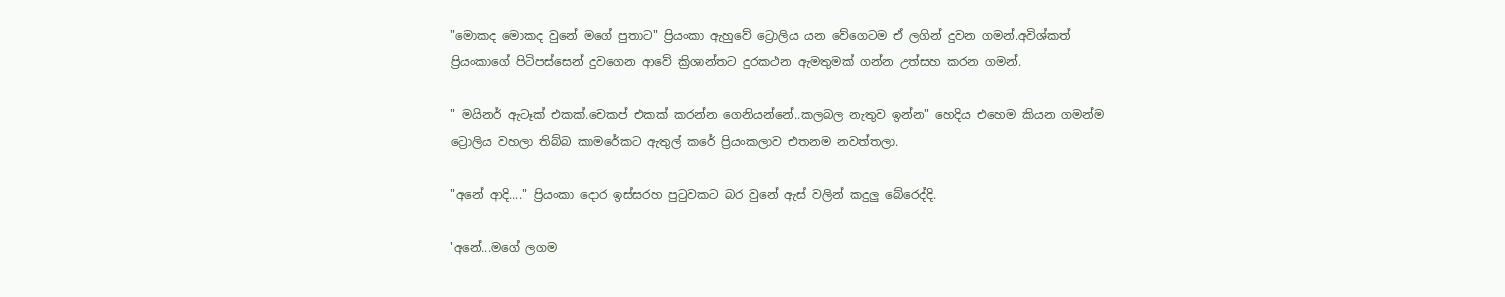"මොකද මොකද වුනේ මගේ පුතාට" ප්‍රියංකා ඇහුවේ ට්‍රොලිය යන වේගෙටම ඒ ලගින් දුවන ගමන්.අවිශ්කත් ප්‍රියංකාගේ පිටිපස්සෙන් දුවගෙන ආවේ ක්‍රිශාන්තට දුරකථන ඇමතුමක් ගන්න උත්සහ කරන ගමන්.

" මයිනර් ඇටෑක් එකක්.චෙකප් එකක් කරන්න ගෙනියන්නේ..කලබල නැතුව ඉන්න" හෙදිය එහෙම කියන ගමන්ම ට්‍රොලිය වහලා තිබ්බ කාමරේකට ඇතුල් කරේ ප්‍රියංකලාව එතනම නවත්තලා.

"අනේ ආදි...." ප්‍රියංකා දොර ඉස්සරහ පුටුවකට බර වුනේ ඇස් වලින් කදුලු බේරෙද්දි.

'අනේ...මගේ ලගම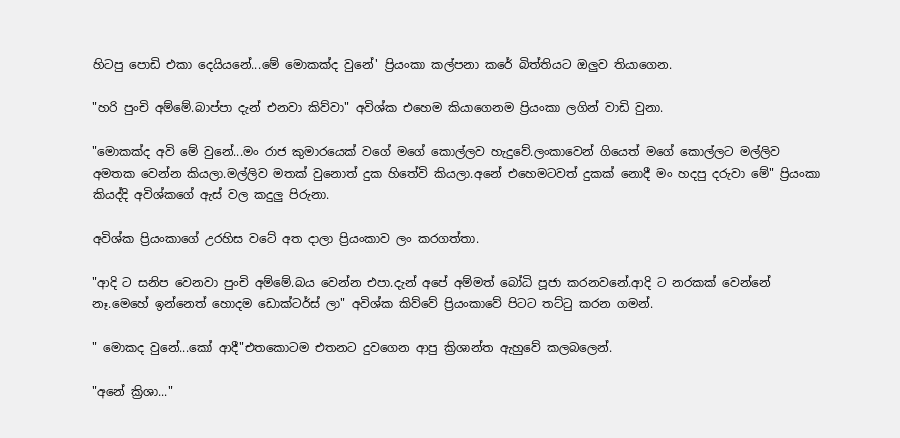හිටපු පොඩි එකා දෙයියනේ...මේ මොකක්ද වුනේ' ප්‍රියංකා කල්පනා කරේ බිත්තියට ඔලුව තියාගෙන.

"හරි පුංචි අම්මේ.බාප්පා දැන් එනවා කිව්වා" අවිශ්ක එහෙම කියාගෙනම ප්‍රියංකා ලගින් වාඩි වුනා.

"මොකක්ද අවි මේ වුනේ...මං රාජ කුමාරයෙක් වගේ මගේ කොල්ලව හැදුවේ.ලංකාවෙන් ගියෙත් මගේ කොල්ලට මල්ලිව අමතක වෙන්න කියලා.මල්ලිව මතක් වුනොත් දුක හිතේවි කියලා.අනේ එහෙමටවත් දුකක් නොදී මං හදපු දරුවා මේ" ප්‍රියංකා කියද්දි අවිශ්කගේ ඇස් වල කදුලු පිරුනා.

අවිශ්ක ප්‍රියංකාගේ උරහිස වටේ අත දාලා ප්‍රියංකාව ලං කරගත්තා.

"ආදි ට සනිප වෙනවා පුංචි අම්මේ.බය වෙන්න එපා.දැන් අපේ අම්මත් බෝධි පූජා කරනවනේ.ආදි ට නරකක් වෙන්නේ නෑ.මෙහේ ඉන්නෙත් හොදම ඩොක්ටර්ස් ලා" අවිශ්ක කිව්වේ ප්‍රියංකාවේ පිටට තට්ටු කරන ගමන්.

" මොකද වුනේ...කෝ ආදී"එතකොටම එතනට දුවගෙන ආපු ක්‍රිශාන්ත ඇහුවේ කලබලෙන්.

"අනේ ක්‍රිශා..."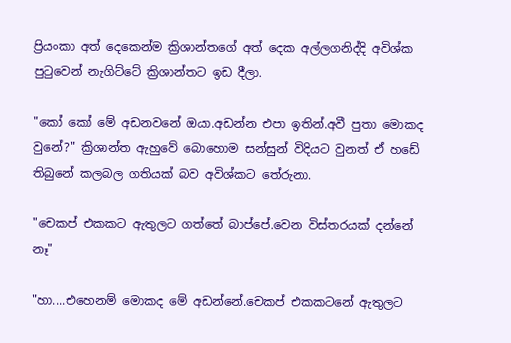ප්‍රියංකා අත් දෙකෙන්ම ක්‍රිශාන්තගේ අත් දෙක අල්ලගනිද්දි අවිශ්ක පුටුවෙන් නැගිට්ටේ ක්‍රිශාන්තට ඉඩ දීලා.

"කෝ කෝ මේ අඩනවනේ ඔයා.අඩන්න එපා ඉතින්.අවී පුතා මොකද වුනේ?" ක්‍රිශාන්ත ඇහුවේ බොහොම සන්සුන් විදියට වුනත් ඒ හඩේ තිබුනේ කලබල ගතියක් බව අවිශ්කට තේරුනා.

"චෙකප් එකකට ඇතුලට ගත්තේ බාප්පේ.වෙන විස්තරයක් දන්නේ නෑ"

"හා....එහෙනම් මොකද මේ අඩන්නේ.චෙකප් එකකටනේ ඇතුලට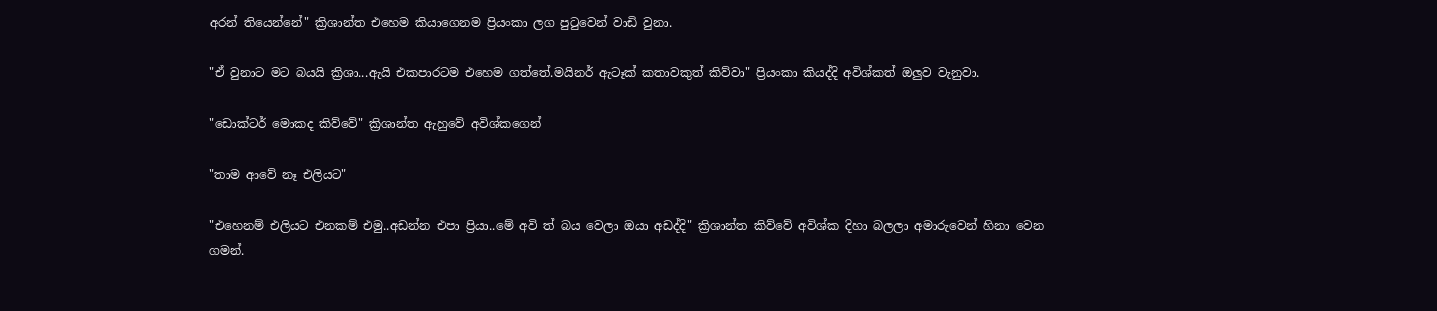අරන් තියෙන්නේ" ක්‍රිශාන්ත එහෙම කියාගෙනම ප්‍රියංකා ලග පුටුවෙන් වාඩි වුනා.

"ඒ වුනාට මට බයයි ක්‍රිශා...ඇයි එකපාරටම එහෙම ගත්තේ.මයිනර් ඇටෑක් කතාවකුත් කිව්වා" ප්‍රියංකා කියද්දි අවිශ්කත් ඔලුව වැනුවා.

"ඩොක්ටර් මොකද කිව්වේ" ක්‍රිශාන්ත ඇහුවේ අවිශ්කගෙන්

"තාම ආවේ නෑ එලියට"

"එහෙනම් එලියට එනකම් එමු..අඩන්න එපා ප්‍රියා..මේ අවි ත් බය වෙලා ඔයා අඩද්දි" ක්‍රිශාන්ත කිව්වේ අවිශ්ක දිහා බලලා අමාරුවෙන් හිනා වෙන ගමන්.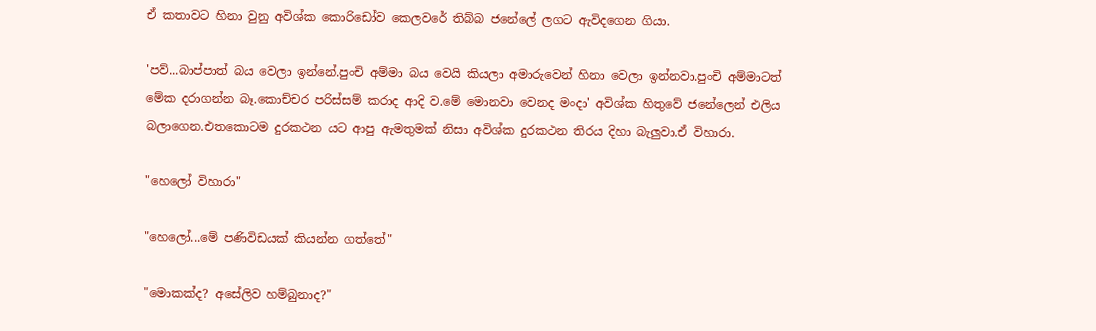ඒ කතාවට හිනා වුනු අවිශ්ක කොරිඩෝව කෙලවරේ තිබ්බ ජනේලේ ලගට ඇවිදගෙන ගියා.

'පව්...බාප්පාත් බය වෙලා ඉන්නේ.පුංචි අම්මා බය වෙයි කියලා අමාරුවෙන් හිනා වෙලා ඉන්නවා.පුංචි අම්මාටත් මේක දරාගන්න බෑ.කොච්චර පරිස්සම් කරාද ආදි ව.මේ මොනවා වෙනද මංදා' අවිශ්ක හිතුවේ ජනේලෙන් එලිය බලාගෙන.එතකොටම දුරකථන යට ආපු ඇමතුමක් නිසා අවිශ්ක දුරකථන තිරය දිහා බැලුවා.ඒ විහාරා.

"හෙලෝ විහාරා"

"හෙලෝ...මේ පණිවිඩයක් කියන්න ගත්තේ"

"මොකක්ද? අසේලිව හම්බුනාද?"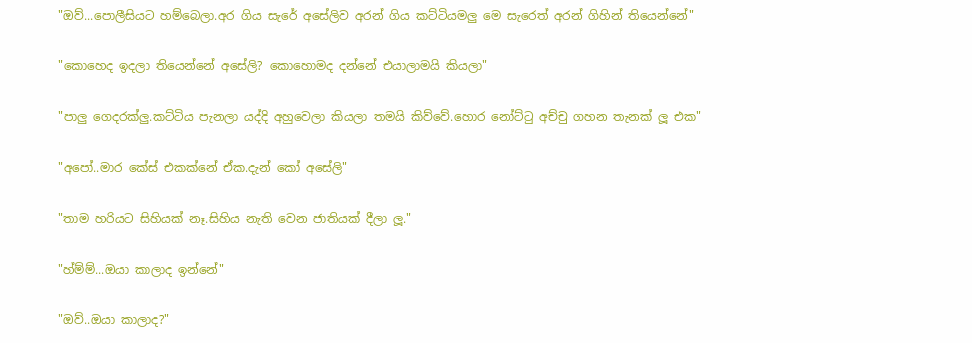"ඔව්...පොලීසියට හම්බෙලා.අර ගිය සැරේ අසේලිව අරන් ගිය කට්ටියමලු මෙ සැරෙත් අරන් ගිහින් තියෙන්නේ"

"කොහෙද ඉදලා තියෙන්නේ අසේලි? කොහොමද දන්නේ එයාලාමයි කියලා"

"පාලු ගෙදරක්ලු.කට්ටිය පැනලා යද්දි අහුවෙලා කියලා තමයි කිව්වේ.හොර නෝට්ටු අච්චු ගහන තැනක් ලූ එක"

"අපෝ..මාර කේස් එකක්නේ ඒක.දැන් කෝ අසේලි"

"තාම හරියට සිහියක් නෑ.සිහිය නැති වෙන ජාතියක් දීලා ලූ."

"හ්ම්ම්...ඔයා කාලාද ඉන්නේ"

"ඔව්..ඔයා කාලාද?"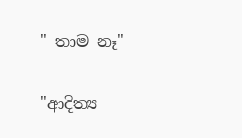" තාම නෑ"

"ආදිත්‍ය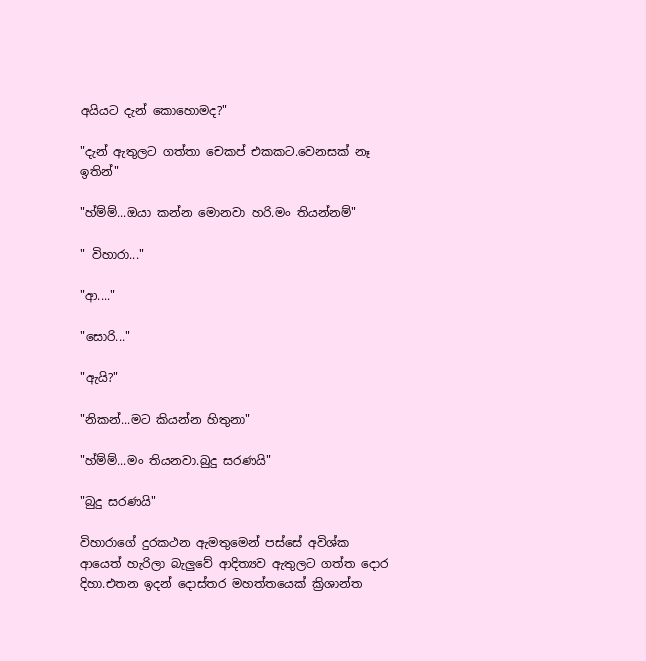අයියට දැන් කොහොමද?"

"දැන් ඇතුලට ගත්තා චෙකප් එකකට.වෙනසක් නෑ ඉතින්"

"හ්ම්ම්...ඔයා කන්න මොනවා හරි.මං තියන්නම්"

" විහාරා..."

"ආ...."

"සොරි..."

"ඇයි?"

"නිකන්...මට කියන්න හිතුනා"

"හ්ම්ම්...මං තියනවා.බුදු සරණයි"

"බුදු සරණයි"

විහාරාගේ දුරකථන ඇමතුමෙන් පස්සේ අවිශ්ක ආයෙත් හැරිලා බැලුවේ ආදිත්‍යව ඇතුලට ගත්ත දොර දිහා.එතන ඉදන් දොස්තර මහත්තයෙක් ක්‍රිශාන්ත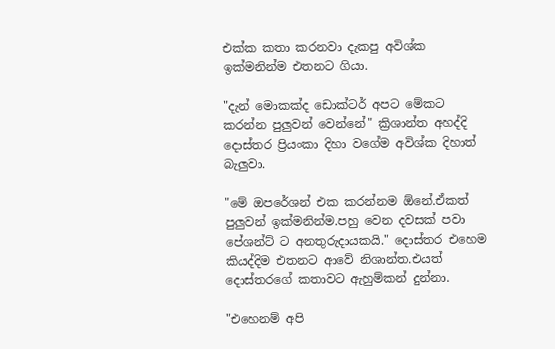එක්ක කතා කරනවා දැකපු අවිශ්ක ඉක්මනින්ම එතනට ගියා.

"දැන් මොකක්ද ඩොක්ටර් අපට මේකට කරන්න පුලුවන් වෙන්නේ" ක්‍රිශාන්ත අහද්දි දොස්තර ප්‍රියංකා දිහා වගේම අවිශ්ක දිහාත් බැලුවා.

"මේ ඔපරේශන් එක කරන්නම ඕනේ.ඒකත් පුලුවන් ඉක්මනින්ම.පහු වෙන දවසක් පවා පේශන්ට් ට අනතුරුදායකයි." දොස්තර එහෙම කියද්දිම එතනට ආවේ නිශාන්ත.එයත් දොස්තරගේ කතාවට ඇහුම්කන් දුන්නා.

"එහෙනම් අපි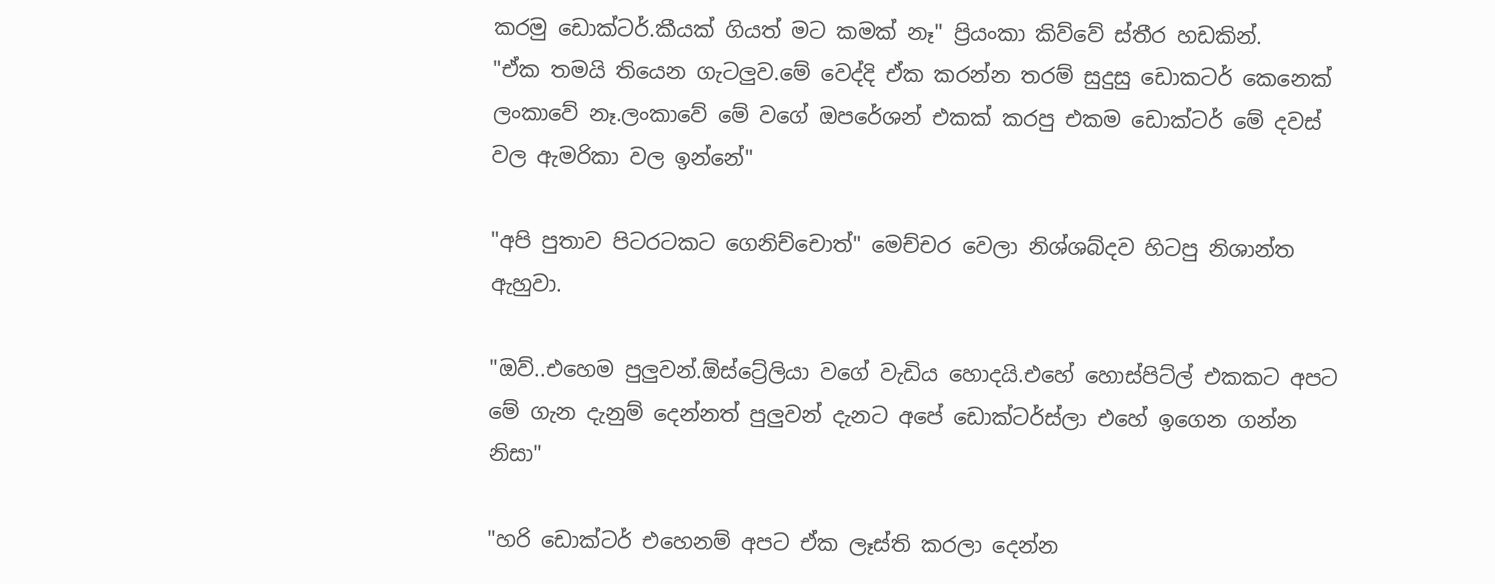කරමු ඩොක්ටර්.කීයක් ගියත් මට කමක් නෑ" ප්‍රියංකා කිව්වේ ස්තීර හඩකින්.
"ඒක තමයි තියෙන ගැටලුව.මේ වෙද්දි ඒක කරන්න තරම් සුදුසු ඩොකටර් කෙනෙක් ලංකාවේ නෑ.ලංකාවේ මේ වගේ ඔපරේශන් එකක් කරපු එකම ඩොක්ටර් මේ දවස් වල ඇමරිකා වල ඉන්නේ"

"අපි පුතාව පිටරටකට ගෙනිච්චොත්" මෙච්චර වෙලා නිශ්ශබ්දව හිටපු නිශාන්ත ඇහුවා.

"ඔව්..එහෙම පුලුවන්.ඕස්ට්‍රේලියා වගේ වැඩිය හොදයි.එහේ හොස්පිට්ල් එකකට අපට මේ ගැන දැනුම් දෙන්නත් පුලුවන් දැනට අපේ ඩොක්ටර්ස්ලා එහේ ඉගෙන ගන්න නිසා"

"හරි ඩොක්ටර් එහෙනම් අපට ඒක ලෑස්ති කරලා දෙන්න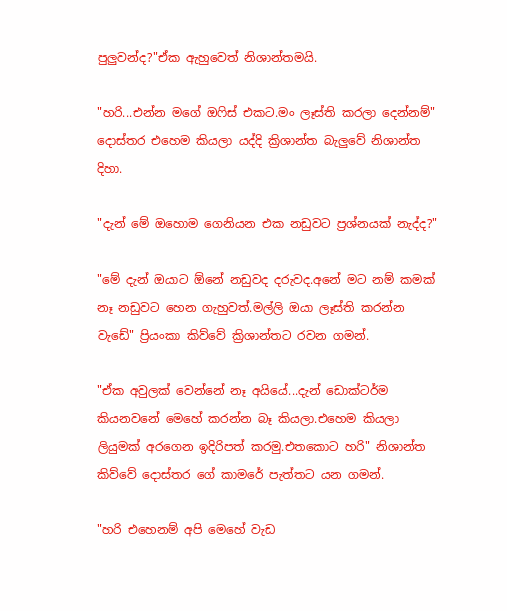පුලුවන්ද?"ඒක ඇහුවෙත් නිශාන්තමයි.

"හරි...එන්න මගේ ඔෆිස් එකට.මං ලෑස්ති කරලා දෙන්නම්" දොස්තර එහෙම කියලා යද්දි ක්‍රිශාන්ත බැලුවේ නිශාන්ත දිහා.

"දැන් මේ ඔහොම ගෙනියන එක නඩුවට ප්‍රශ්නයක් නැද්ද?"

"මේ දැන් ඔයාට ඕනේ නඩුවද දරුවද.අනේ මට නම් කමක් නෑ නඩුවට හෙන ගැහුවත්.මල්ලි ඔයා ලෑස්ති කරන්න වැඩේ" ප්‍රියංකා කිව්වේ ක්‍රිශාන්තට රවන ගමන්.

"ඒක අවුලක් වෙන්නේ නෑ අයියේ...දැන් ඩොක්ටර්ම කියනවනේ මෙහේ කරන්න බෑ කියලා.එහෙම කියලා ලියුමක් අරගෙන ඉදිරිපත් කරමු.එතකොට හරි" නිශාන්ත කිව්වේ දොස්තර ගේ කාමරේ පැත්තට යන ගමන්.

"හරි එහෙනම් අපි මෙහේ වැඩ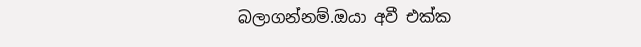බලාගන්නම්.ඔයා අවී එක්ක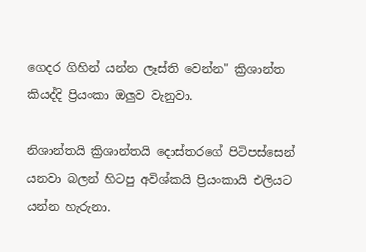ගෙදර ගිහින් යන්න ලෑස්ති වෙන්න" ක්‍රිශාන්ත කියද්දි ප්‍රියංකා ඔලුව වැනුවා.

නිශාන්තයි ක්‍රිශාන්තයි දොස්තරගේ පිටිපස්සෙන් යනවා බලන් හිටපු අවිශ්කයි ප්‍රියංකායි එලියට යන්න හැරුනා.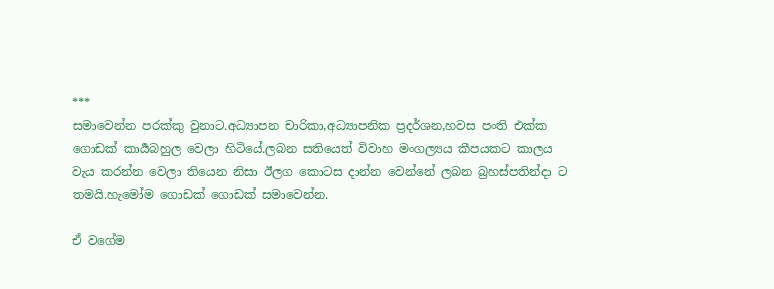***
සමාවෙන්න පරක්කු වුනාට.අධ්‍යාපන චාරිකා,අධ්‍යාපනික ප්‍රදර්ශන,හවස පංති එක්ක ගොඩක් කාර්‍යබහුල වෙලා හිටියේ.ලබන සතියෙත් විවාහ මංගල්‍යය කීපයකට කාලය වැය කරන්න වෙලා තියෙන නිසා ඊලග කොටස දාන්න වෙන්නේ ලබන බ්‍රහස්පතින්දා ට තමයි.හැමෝම ගොඩක් ගොඩක් සමාවෙන්න.

ඒ වගේම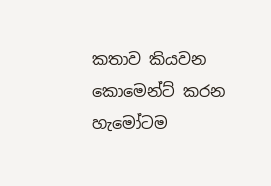කතාව කියවන කොමෙන්ට් කරන හැමෝටම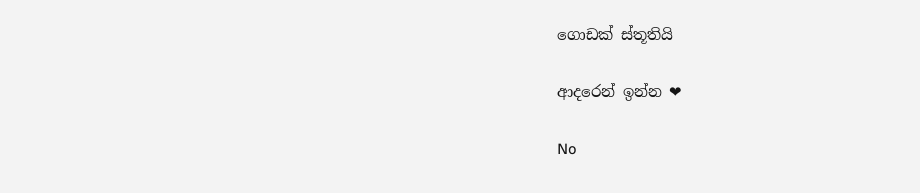ගොඩක් ස්තූතියි

ආදරෙන් ඉන්න ❤

No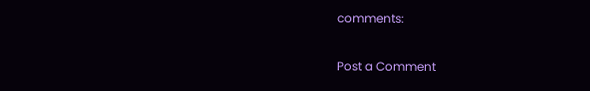comments:

Post a Comment